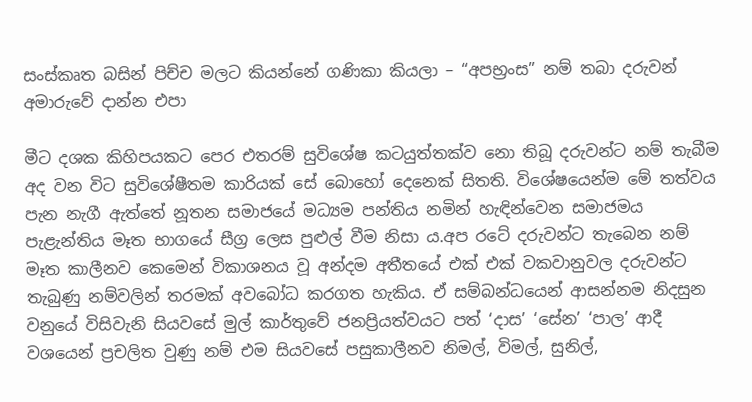සංස්කෘත බසින් පිච්ච මලට කියන්නේ ගණිකා කියලා – “අපභ්‍රංස” නම් තබා දරුවන් අමාරුවේ දාන්න එපා

මීට දශක කිහිපයකට පෙර එතරම් සුවිශේෂ කටයුත්තක්ව නො තිබූ දරුවන්ට නම් තැබීම අද වන විට සුවිශේෂීතම කාරියක් සේ බොහෝ දෙනෙක් සිතති. විශේෂයෙන්ම මේ තත්වය පැන නැගී ඇත්තේ නූතන සමාජයේ මධ්‍යම පන්තිය නමින් හැඳින්වෙන සමාජමය පැළැන්තිය මෑත භාගයේ සීග්‍ර ලෙස පුළුල් වීම නිසා ය.අප රටේ දරුවන්ට තැබෙන නම් මෑත කාලීනව කෙමෙන් විකාශනය වූ අන්දම අතීතයේ එක් එක් වකවානුවල දරුවන්ට තැබුණු නම්වලින් තරමක් අවබෝධ කරගත හැකිය. ඒ සම්බන්ධයෙන් ආසන්නම නිදසුන වනුයේ විසිවැනි සියවසේ මුල් කාර්තුවේ ජනප්‍රියත්වයට පත් ‘දාස’ ‘සේන’ ‘පාල’ ආදී වශයෙන් ප්‍රචලිත වුණු නම් එම සියවසේ පසුකාලීනව නිමල්, විමල්, සුනිල්,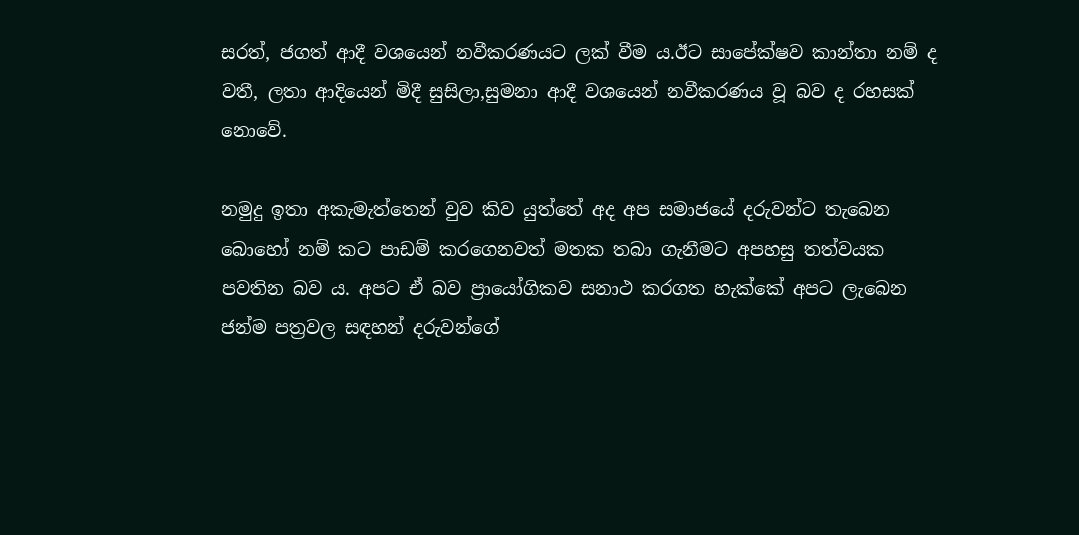සරත්, ජගත් ආදී වශයෙන් නවීකරණයට ලක් වීම ය.ඊට සාපේක්ෂව කාන්තා නම් ද වතී, ලතා ආදියෙන් මිදී සුසිලා,සුමනා ආදී වශයෙන් නවීකරණය වූ බව ද රහසක් නොවේ.

නමුදු ඉතා අකැමැත්තෙන් වුව කිව යුත්තේ අද අප සමාජයේ දරුවන්ට තැබෙන බොහෝ නම් කට පාඩම් කරගෙනවත් මතක තබා ගැනීමට අපහසු තත්වයක පවතින බව ය. අපට ඒ බව ප්‍රායෝගිකව සනාථ කරගත හැක්කේ අපට ලැබෙන ජන්ම පත්‍රවල සඳහන් දරුවන්ගේ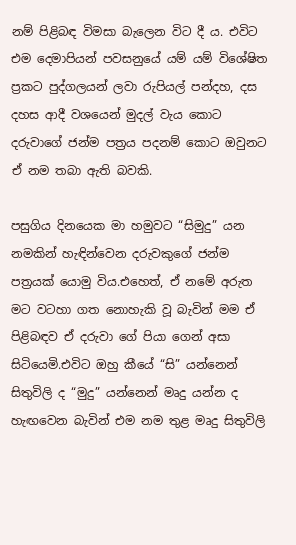නම් පිළිබඳ විමසා බැලෙන විට දී ය. එවිට එම දෙමාපියන් පවසනුයේ යම් යම් විශේෂිත ප්‍රකට පුද්ගලයන් ලවා රුපියල් පන්දහ, දස දහස ආදී වශයෙන් මුදල් වැය කොට දරුවාගේ ජන්ම පත්‍රය පදනම් කොට ඔවුනට ඒ නම තබා ඇති බවකි.

පසුගිය දිනයෙක මා හමුවට “සිමුදු” යන නමකින් හැඳින්වෙන දරුවකුගේ ජන්ම පත්‍රයක් යොමු විය.එහෙත්, ඒ නමේ අරුත මට වටහා ගත නොහැකි වූ බැවින් මම ඒ පිළිබඳව ඒ දරුවා ගේ පියා ගෙන් අසා සිටියෙමි.එවිට ඔහු කීයේ “සි” යන්නෙන් සිතුවිලි ද “මුදු” යන්නෙන් මෘදු යන්න ද හැඟවෙන බැවින් එම නම තුළ මෘදු සිතුවිලි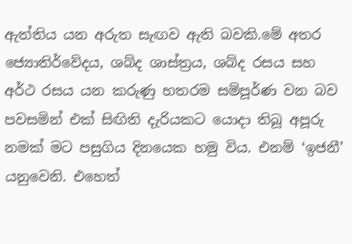ඇත්තිය යන අරුත සැඟව ඇති බවකි.මේ අතර ජ්‍යොතිර්වේදය, ශබ්ද ශාස්ත්‍රය, ශබ්ද රසය සහ අර්ථ රසය යන කරුණු හතරම සම්පූර්ණ වන බව පවසමින් එක් සිඟිති දැරියකට යොදා තිබූ අපූරු නමක් මට පසුගිය දිනයෙක හමු විය. එනම් ‘ඉජනී’ යනුවෙනි. එහෙත්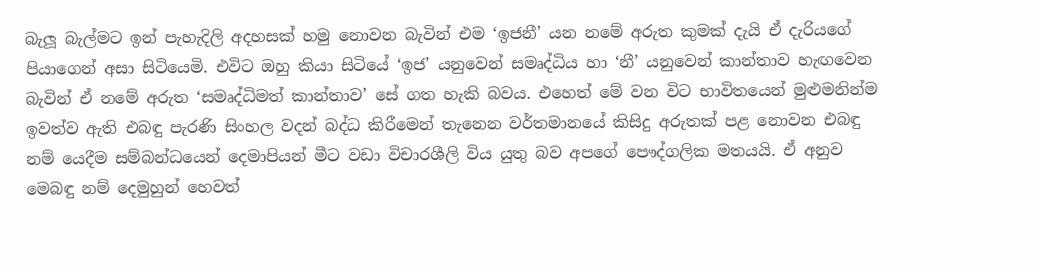බැලූ බැල්මට ඉන් පැහැදිලි අදහසක් හමු නොවන බැවින් එම ‘ඉජනී’ යන නමේ අරුත කුමක් දැයි ඒ දැරියගේ පියාගෙන් අසා සිටියෙමි. එවිට ඔහු කියා සිටියේ ‘ඉජ’ යනුවෙන් සමෘද්ධිය හා ‘නී’ යනුවෙන් කාන්තාව හැඟවෙන බැවින් ඒ නමේ අරුත ‘සමෘද්ධිමත් කාන්තාව’ සේ ගත හැකි බවය. එහෙත් මේ වන විට භාවිතයෙන් මුළුමනින්ම ඉවත්ව ඇති එබඳු පැරණි සිංහල වදන් බද්ධ කිරීමෙන් තැනෙන වර්තමානයේ කිසිදු අරුතක් පළ නොවන එබඳු නම් යෙදීම සම්බන්ධයෙන් දෙමාපියන් මීට වඩා විචාරශීලි විය යුතු බව අපගේ පෞද්ගලික මතයයි. ඒ අනුව මෙබඳු නම් දෙමුහුන් හෙවත්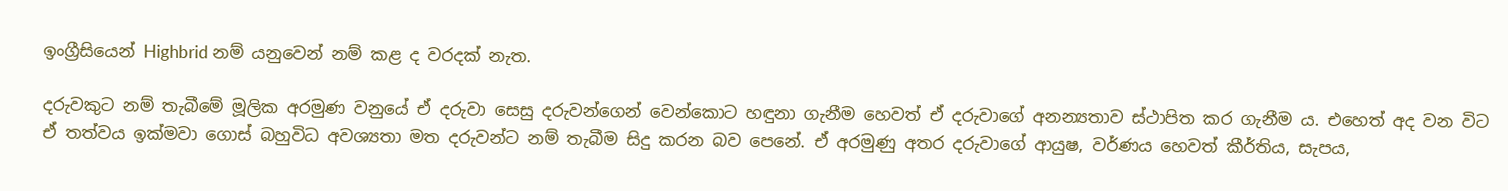ඉංග්‍රීසියෙන් Highbrid නම් යනුවෙන් නම් කළ ද වරදක් නැත.

දරුවකුට නම් තැබීමේ මූලික අරමුණ වනුයේ ඒ දරුවා සෙසු දරුවන්ගෙන් වෙන්කොට හඳුනා ගැනීම හෙවත් ඒ දරුවාගේ අනන්‍යතාව ස්ථාපිත කර ගැනීම ය. එහෙත් අද වන විට ඒ තත්වය ඉක්මවා ගොස් බහුවිධ අවශ්‍යතා මත දරුවන්ට නම් තැබීම සිදු කරන බව පෙනේ. ඒ අරමුණු අතර දරුවාගේ ආයුෂ, වර්ණය හෙවත් කීර්තිය, සැපය,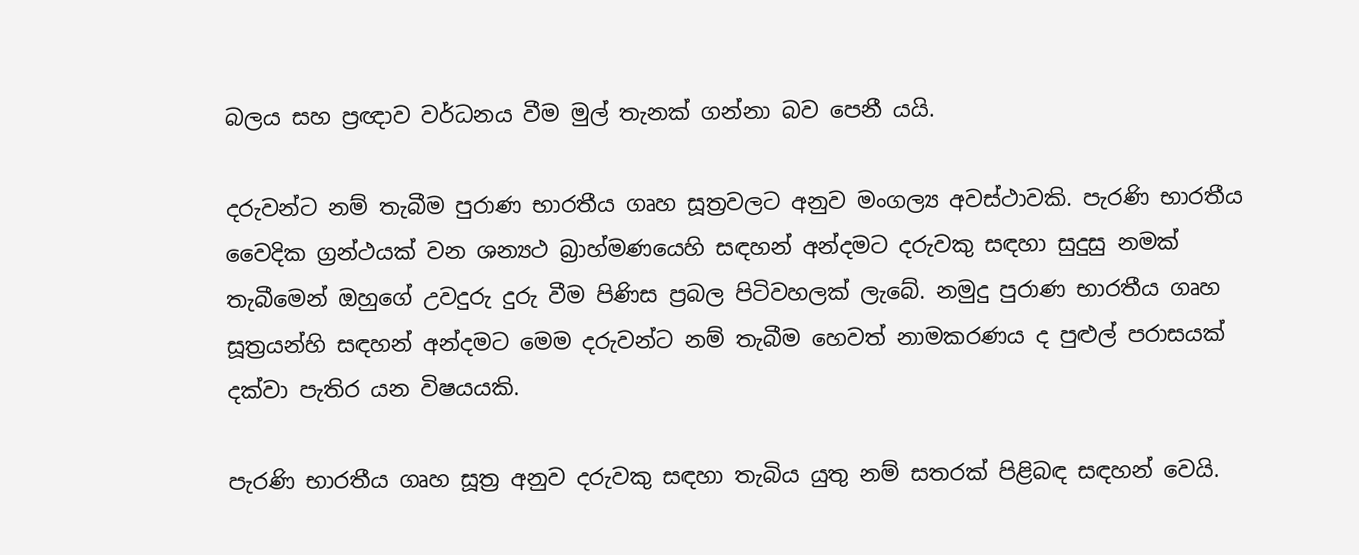බලය සහ ප්‍රඥාව වර්ධනය වීම මුල් තැනක් ගන්නා බව පෙනී යයි.

දරුවන්ට නම් තැබීම පුරාණ භාරතීය ගෘහ සූත්‍රවලට අනුව මංගල්‍ය අවස්ථාවකි. පැරණි භාරතීය වෛදික ග්‍රන්ථයක් වන ශන්‍යථ බ්‍රාහ්මණයෙහි සඳහන් අන්දමට දරුවකු සඳහා සුදුසු නමක් තැබී‍මෙන් ඔහුගේ උවදුරු දුරු වීම පිණිස ප්‍රබල පිටිවහලක් ලැබේ. නමුදු පුරාණ භාරතීය ගෘහ සූත්‍රයන්හි සඳහන් අන්දමට මෙම දරුවන්ට නම් තැබීම හෙවත් නාමකරණය ද පුළුල් පරාසයක් දක්වා පැතිර යන විෂයයකි.

පැරණි භාරතීය ගෘහ සූත්‍ර අනුව දරුවකු සඳහා තැබිය යුතු නම් සතරක් පිළිබඳ සඳහන් වෙයි.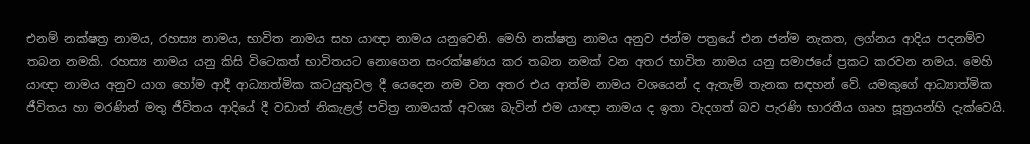එනම් නක්ෂත්‍ර නාමය, රහස්‍ය නාමය, භාවිත නාමය සහ යාඥා නාමය යනුවෙනි. මෙහි නක්ෂත්‍ර නාමය අනුව ජන්ම පත්‍ර‍යේ එන ජන්ම නැකත, ලග්නය ආදිය පදනම්ව තබන නමකි. රහස්‍ය නාමය යනු කිසි විටෙකත් භාවිතයට නොගෙන සංරක්ෂණය කර තබන නමක් වන අතර භාවිත නාමය යනු සමාජයේ ප්‍රකට කරවන නමය. මෙහි යාඥා නාමය අනුව යාග හෝම ආදී ආධ්‍යාත්මික කටයුතුවල දී යෙදෙන නම වන අතර එය ආත්ම නාමය වශයෙන් ද ඇතැම් තැනක සඳහන් වේ. යමකුගේ ආධ්‍යාත්මික ජීවිතය හා මරණින් මතු ජීවිතය ආදියේ දී වඩාත් නිකැළල් පවිත්‍ර නාමයක් අවශ්‍ය බැවින් එම යාඥා නාමය ද ඉතා වැදගත් බව පැරණි භාරතීය ගෘහ සූත්‍රයන්හි දැක්වෙයි.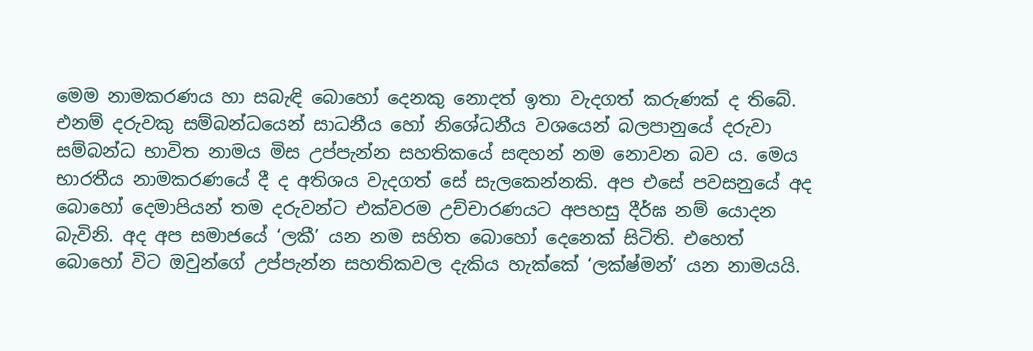මෙම නාමකරණය හා සබැඳි බොහෝ දෙනකු නොදත් ඉතා වැදගත් කරුණක් ද තිබේ. එනම් දරුවකු සම්බන්ධයෙන් සාධනීය හෝ නිශේධනීය වශයෙන් බලපානුයේ දරුවා සම්බන්ධ භාවිත නාමය මිස උප්පැන්න සහතිකයේ සඳහන් නම නොවන බව ය. මෙය භාරතීය නාමකරණයේ දී ද අතිශය වැදගත් සේ සැලකෙන්නකි. අප එසේ පවසනුයේ අද බොහෝ දෙමාපියන් තම දරුවන්ට එක්වරම උච්චාරණයට අපහසු දීර්ඝ නම් යොදන බැවිනි. අද අප සමාජයේ ‘ලකී’ යන නම සහිත බොහෝ දෙනෙක් සිටිති. එහෙත් බොහෝ විට ඔවුන්ගේ උප්පැන්න සහතිකවල දැකිය හැක්කේ ‘ලක්ෂ්මන්’ යන නාමයයි.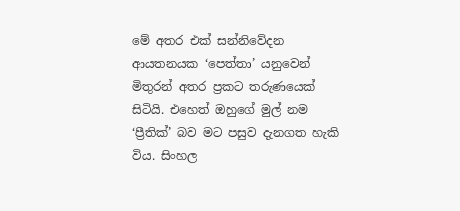මේ අතර එක් සන්නිවේදන ආයතනයක ‘පෙත්තා’ යනුවෙන් මිතුරන් අතර ප්‍රකට තරුණයෙක් සිටියි. එහෙත් ඔහුගේ මුල් නම ‘ප්‍රීතික්’ බව මට පසුව දැනගත හැකි විය. සිංහල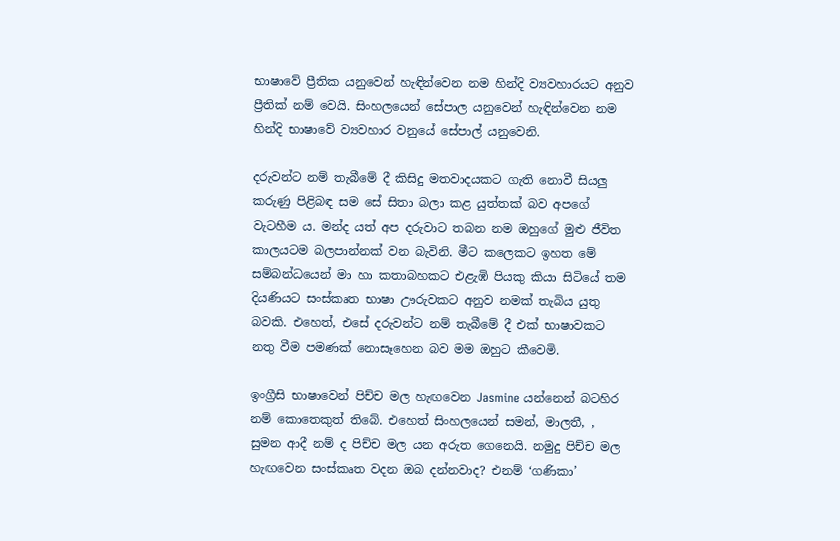භාෂාවේ ප්‍රීතික යනුවෙන් හැඳින්වෙන නම හින්දි ව්‍යවහාරයට අනුව ප්‍රීතික් නම් වෙයි. සිංහලයෙන් සේපාල යනුවෙන් හැඳින්වෙන නම හින්දි භාෂාවේ ව්‍යවහාර වනුයේ සේපාල් යනුවෙනි.

දරුවන්ට නම් තැබීමේ දී කිසිදු මතවාදයකට ගැති නොවී සියලු කරුණු පිළිබඳ සම සේ සිතා බලා කළ යුත්තක් බව අපගේ වැටහීම ය. මන්ද යත් අප දරුවාට තබන නම ඔහුගේ මුළු ජීවිත කාලයටම බලපාන්නක් වන බැවිනි. මීට කලෙකට ඉහත මේ සම්බන්ධයෙන් මා හා කතාබහකට එළැඹි පියකු කියා සිටියේ තම දියණියට සංස්කෘත භාෂා ඌරුවකට අනුව නමක් තැබිය යුතු බවකි. එහෙත්, එසේ දරුවන්ට නම් තැබීමේ දී එක් භාෂාවකට නතු වීම පමණක් නොසෑහෙන බව මම ඔහුට කීවෙමි.

ඉංග්‍රීසි භාෂාවෙන් පිච්ච මල හැඟවෙන Jasmine යන්නෙන් බටහිර නම් කොතෙකුත් තිබේ. එහෙත් සිංහලයෙන් සමන්, මාලතී, , සුමන ආදී නම් ද පිච්ච මල යන අරුත ගෙනෙයි. නමුදු පිච්ච මල හැඟවෙන සංස්කෘත වදන ඔබ දන්නවාද? එනම් ‘ගණිකා’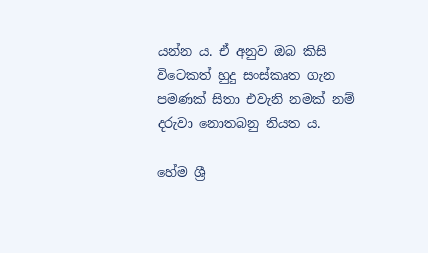යන්න ය. ඒ අනුව ඔබ කිසි විටෙකත් හුදු සංස්කෘත ගැන පමණක් සිතා එවැනි නමක් නම් දරුවා නොතබනු නියත ය.

හේම ශ්‍රී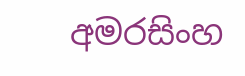අමරසිංහ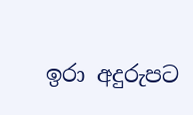ඉරා අදුරුපට